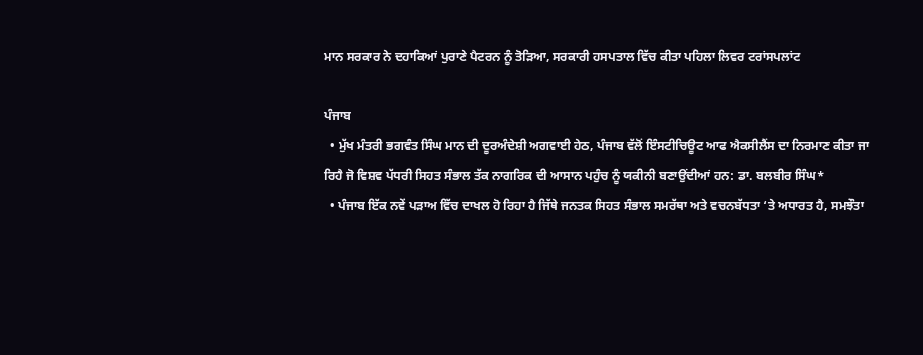ਮਾਨ ਸਰਕਾਰ ਨੇ ਦਹਾਕਿਆਂ ਪੁਰਾਣੇ ਪੈਟਰਨ ਨੂੰ ਤੋੜਿਆ, ਸਰਕਾਰੀ ਹਸਪਤਾਲ ਵਿੱਚ ਕੀਤਾ ਪਹਿਲਾ ਲਿਵਰ ਟਰਾਂਸਪਲਾਂਟ

ਪੰਜਾਬ
  • ਮੁੱਖ ਮੰਤਰੀ ਭਗਵੰਤ ਸਿੰਘ ਮਾਨ ਦੀ ਦੂਰਅੰਦੇਸ਼ੀ ਅਗਵਾਈ ਹੇਠ, ਪੰਜਾਬ ਵੱਲੋਂ ਇੰਸਟੀਚਿਊਟ ਆਫ ਐਕਸੀਲੈਂਸ ਦਾ ਨਿਰਮਾਣ ਕੀਤਾ ਜਾ ਰਿਹੈ ਜੋ ਵਿਸ਼ਵ ਪੱਧਰੀ ਸਿਹਤ ਸੰਭਾਲ ਤੱਕ ਨਾਗਰਿਕ ਦੀ ਆਸਾਨ ਪਹੁੰਚ ਨੂੰ ਯਕੀਨੀ ਬਣਾਉਂਦੀਆਂ ਹਨ: ਡਾ. ਬਲਬੀਰ ਸਿੰਘ*
  • ਪੰਜਾਬ ਇੱਕ ਨਵੇਂ ਪੜਾਅ ਵਿੱਚ ਦਾਖਲ ਹੋ ਰਿਹਾ ਹੈ ਜਿੱਥੇ ਜਨਤਕ ਸਿਹਤ ਸੰਭਾਲ ਸਮਰੱਥਾ ਅਤੇ ਵਚਨਬੱਧਤਾ ‘ਤੇ ਅਧਾਰਤ ਹੈ, ਸਮਝੌਤਾ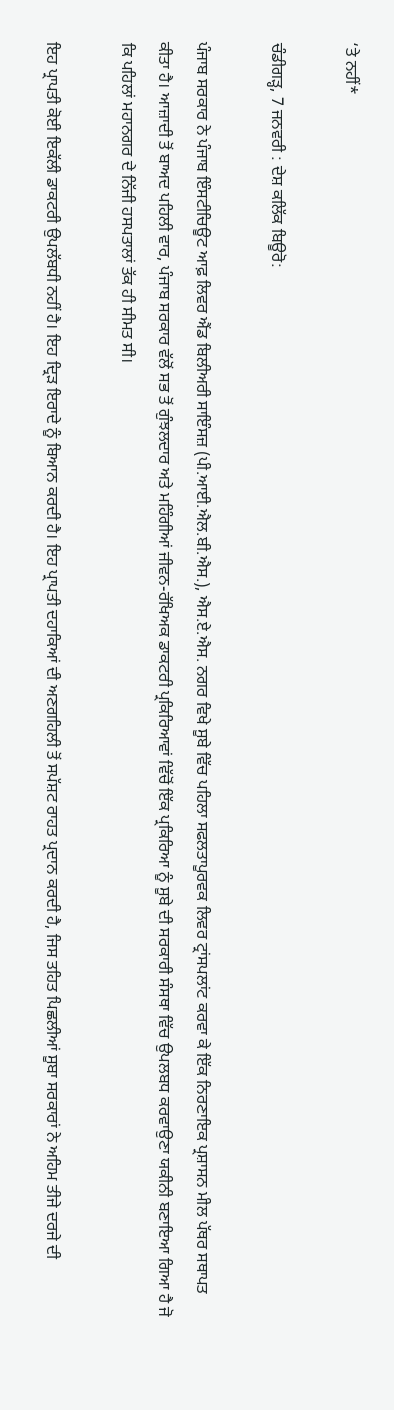‘ਤੇ ਨਹੀਂ*

ਚੰਡੀਗੜ੍ਹ, 7 ਜਨਵਰੀ : ਦੇਸ਼ ਕਲਿੱਕ ਬਿਊਰੋ:

ਪੰਜਾਬ ਸਰਕਾਰ ਨੇ ਪੰਜਾਬ ਇੰਸਟੀਚਿਊਟ ਆਫ਼ ਲਿਵਰ ਐਂਡ ਬਿਲੀਅਰੀ ਸਾਇੰਸਜ਼ (ਪੀ.ਆਈ.ਐਲ.ਬੀ.ਐਸ.), ਐਸ.ਏ.ਐਸ. ਨਗਰ ਵਿਖੇ ਸੂਬੇ ਵਿੱਚ ਪਹਿਲਾ ਸਫਲਤਾਪੂਰਵਕ ਲਿਵਰ ਟ੍ਰਾਂਸਪਲਾਂਟ ਕਰਵਾ ਕੇ ਇੱਕ ਨਿਰਣਾਇਕ ਪ੍ਰਸ਼ਾਸਨ ਮੀਲ ਪੱਥਰ ਸਥਾਪਤ ਕੀਤਾ ਹੈ। ਆਜ਼ਾਦੀ ਤੋਂ ਬਾਅਦ ਪਹਿਲੀ ਵਾਰ, ਪੰਜਾਬ ਸਰਕਾਰ ਵੱਲੋਂ ਸਭ ਤੋਂ ਗੁੰਝਲਦਾਰ ਅਤੇ ਮਹਿੰਗੀਆਂ ਜੀਵਨ-ਰੱਖਿਅਕ ਡਾਕਟਰੀ ਪ੍ਰਕਿਰਿਆਵਾਂ ਵਿੱਚੋਂ ਇੱਕ ਪ੍ਰਕਿਰਿਆ ਨੂੰ ਸੂਬੇ ਦੀ ਸਰਕਾਰੀ ਸੰਸਥਾ ਵਿੱਚ ਉਪਲਬਧ ਕਰਵਾਉਣਾ ਯਕੀਨੀ ਬਣਾਇਆ ਗਿਆ ਹੈ ਜੋ ਕਿ ਪਹਿਲਾਂ ਮਹਾਨਗਰ ਦੇ ਨਿੱਜੀ ਹਸਪਤਾਲਾਂ ਤੱਕ ਹੀ ਸੀਮਤ ਸੀ।

ਇਹ ਪ੍ਰਾਪਤੀ ਕੋਈ ਇਕੱਲੀ ਡਾਕਟਰੀ ਉਪਲੱਬਧੀ ਨਹੀਂ ਹੈ। ਇਹ ਦ੍ਰਿੜ ਇਰਾਦੇ ਨੂੰ ਬਿਆਨ ਕਰਦੀ ਹੈ। ਇਹ ਪ੍ਰਾਪਤੀ ਦਹਾਕਿਆਂ ਦੀ ਅਣਗਹਿਲੀ ਤੋਂ ਸਪੱਸ਼ਟ ਰਾਹਤ ਪ੍ਰਦਾਨ ਕਰਦੀ ਹੈ, ਜਿਸ ਤਹਿਤ ਪਿਛਲੀਆਂ ਸੂਬਾ ਸਰਕਾਰਾਂ ਨੇ ਅਹਿਮ ਤੀਜੇ ਦਰਜੇ ਦੀ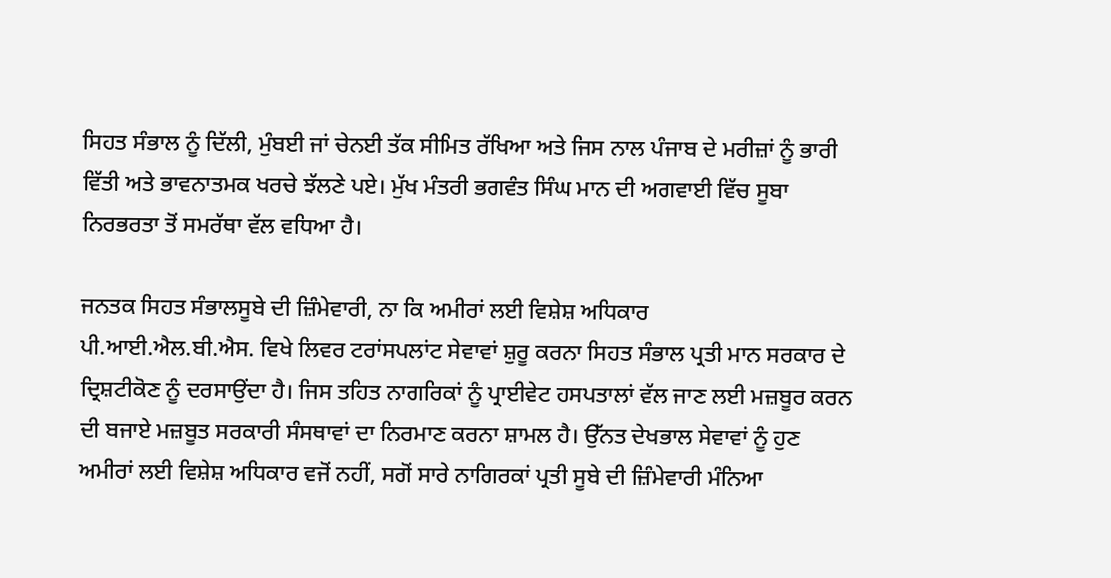ਸਿਹਤ ਸੰਭਾਲ ਨੂੰ ਦਿੱਲੀ, ਮੁੰਬਈ ਜਾਂ ਚੇਨਈ ਤੱਕ ਸੀਮਿਤ ਰੱਖਿਆ ਅਤੇ ਜਿਸ ਨਾਲ ਪੰਜਾਬ ਦੇ ਮਰੀਜ਼ਾਂ ਨੂੰ ਭਾਰੀ ਵਿੱਤੀ ਅਤੇ ਭਾਵਨਾਤਮਕ ਖਰਚੇ ਝੱਲਣੇ ਪਏ। ਮੁੱਖ ਮੰਤਰੀ ਭਗਵੰਤ ਸਿੰਘ ਮਾਨ ਦੀ ਅਗਵਾਈ ਵਿੱਚ ਸੂਬਾ ਨਿਰਭਰਤਾ ਤੋਂ ਸਮਰੱਥਾ ਵੱਲ ਵਧਿਆ ਹੈ।

ਜਨਤਕ ਸਿਹਤ ਸੰਭਾਲਸੂਬੇ ਦੀ ਜ਼ਿੰਮੇਵਾਰੀ, ਨਾ ਕਿ ਅਮੀਰਾਂ ਲਈ ਵਿਸ਼ੇਸ਼ ਅਧਿਕਾਰ
ਪੀ.ਆਈ.ਐਲ.ਬੀ.ਐਸ. ਵਿਖੇ ਲਿਵਰ ਟਰਾਂਸਪਲਾਂਟ ਸੇਵਾਵਾਂ ਸ਼ੁਰੂ ਕਰਨਾ ਸਿਹਤ ਸੰਭਾਲ ਪ੍ਰਤੀ ਮਾਨ ਸਰਕਾਰ ਦੇ ਦ੍ਰਿਸ਼ਟੀਕੋਣ ਨੂੰ ਦਰਸਾਉਂਦਾ ਹੈ। ਜਿਸ ਤਹਿਤ ਨਾਗਰਿਕਾਂ ਨੂੰ ਪ੍ਰਾਈਵੇਟ ਹਸਪਤਾਲਾਂ ਵੱਲ ਜਾਣ ਲਈ ਮਜ਼ਬੂਰ ਕਰਨ ਦੀ ਬਜਾਏ ਮਜ਼ਬੂਤ ਸਰਕਾਰੀ ਸੰਸਥਾਵਾਂ ਦਾ ਨਿਰਮਾਣ ਕਰਨਾ ਸ਼ਾਮਲ ਹੈ। ਉੱਨਤ ਦੇਖਭਾਲ ਸੇਵਾਵਾਂ ਨੂੰ ਹੁਣ ਅਮੀਰਾਂ ਲਈ ਵਿਸ਼ੇਸ਼ ਅਧਿਕਾਰ ਵਜੋਂ ਨਹੀਂ, ਸਗੋਂ ਸਾਰੇ ਨਾਗਿਰਕਾਂ ਪ੍ਰਤੀ ਸੂਬੇ ਦੀ ਜ਼ਿੰਮੇਵਾਰੀ ਮੰਨਿਆ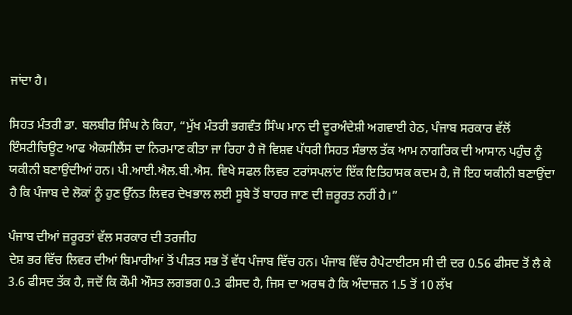ਜਾਂਦਾ ਹੈ।

ਸਿਹਤ ਮੰਤਰੀ ਡਾ. ਬਲਬੀਰ ਸਿੰਘ ਨੇ ਕਿਹਾ, “ਮੁੱਖ ਮੰਤਰੀ ਭਗਵੰਤ ਸਿੰਘ ਮਾਨ ਦੀ ਦੂਰਅੰਦੇਸ਼ੀ ਅਗਵਾਈ ਹੇਠ, ਪੰਜਾਬ ਸਰਕਾਰ ਵੱਲੋਂ ਇੰਸਟੀਚਿਊਟ ਆਫ ਐਕਸੀਲੈਂਸ ਦਾ ਨਿਰਮਾਣ ਕੀਤਾ ਜਾ ਰਿਹਾ ਹੈ ਜੋ ਵਿਸ਼ਵ ਪੱਧਰੀ ਸਿਹਤ ਸੰਭਾਲ ਤੱਕ ਆਮ ਨਾਗਰਿਕ ਦੀ ਆਸਾਨ ਪਹੁੰਚ ਨੂੰ ਯਕੀਨੀ ਬਣਾਉਂਦੀਆਂ ਹਨ। ਪੀ.ਆਈ.ਐਲ.ਬੀ.ਐਸ. ਵਿਖੇ ਸਫਲ ਲਿਵਰ ਟਰਾਂਸਪਲਾਂਟ ਇੱਕ ਇਤਿਹਾਸਕ ਕਦਮ ਹੈ, ਜੋ ਇਹ ਯਕੀਨੀ ਬਣਾਉਂਦਾ ਹੈ ਕਿ ਪੰਜਾਬ ਦੇ ਲੋਕਾਂ ਨੂੰ ਹੁਣ ਉੱਨਤ ਲਿਵਰ ਦੇਖਭਾਲ ਲਈ ਸੂਬੇ ਤੋਂ ਬਾਹਰ ਜਾਣ ਦੀ ਜ਼ਰੂਰਤ ਨਹੀਂ ਹੈ।”

ਪੰਜਾਬ ਦੀਆਂ ਜ਼ਰੂਰਤਾਂ ਵੱਲ ਸਰਕਾਰ ਦੀ ਤਰਜੀਹ
ਦੇਸ਼ ਭਰ ਵਿੱਚ ਲਿਵਰ ਦੀਆਂ ਬਿਮਾਰੀਆਂ ਤੋਂ ਪੀੜਤ ਸਭ ਤੋਂ ਵੱਧ ਪੰਜਾਬ ਵਿੱਚ ਹਨ। ਪੰਜਾਬ ਵਿੱਚ ਹੈਪੇਟਾਈਟਸ ਸੀ ਦੀ ਦਰ 0.56 ਫੀਸਦ ਤੋਂ ਲੈ ਕੇ 3.6 ਫੀਸਦ ਤੱਕ ਹੈ, ਜਦੋਂ ਕਿ ਕੌਮੀ ਔਸਤ ਲਗਭਗ 0.3 ਫੀਸਦ ਹੈ, ਜਿਸ ਦਾ ਅਰਥ ਹੈ ਕਿ ਅੰਦਾਜ਼ਨ 1.5 ਤੋਂ 10 ਲੱਖ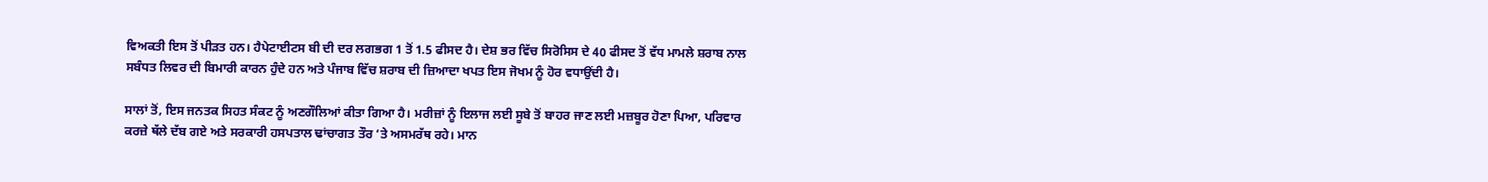ਵਿਅਕਤੀ ਇਸ ਤੋਂ ਪੀੜਤ ਹਨ। ਹੈਪੇਟਾਈਟਸ ਬੀ ਦੀ ਦਰ ਲਗਭਗ 1 ਤੋਂ 1.5 ਫੀਸਦ ਹੈ। ਦੇਸ਼ ਭਰ ਵਿੱਚ ਸਿਰੋਸਿਸ ਦੇ 40 ਫੀਸਦ ਤੋਂ ਵੱਧ ਮਾਮਲੇ ਸ਼ਰਾਬ ਨਾਲ ਸਬੰਧਤ ਲਿਵਰ ਦੀ ਬਿਮਾਰੀ ਕਾਰਨ ਹੁੰਦੇ ਹਨ ਅਤੇ ਪੰਜਾਬ ਵਿੱਚ ਸ਼ਰਾਬ ਦੀ ਜ਼ਿਆਦਾ ਖਪਤ ਇਸ ਜੋਖਮ ਨੂੰ ਹੋਰ ਵਧਾਉਂਦੀ ਹੈ।

ਸਾਲਾਂ ਤੋਂ, ਇਸ ਜਨਤਕ ਸਿਹਤ ਸੰਕਟ ਨੂੰ ਅਣਗੌਲਿਆਂ ਕੀਤਾ ਗਿਆ ਹੈ। ਮਰੀਜ਼ਾਂ ਨੂੰ ਇਲਾਜ ਲਈ ਸੂਬੇ ਤੋਂ ਬਾਹਰ ਜਾਣ ਲਈ ਮਜ਼ਬੂਰ ਹੋਣਾ ਪਿਆ, ਪਰਿਵਾਰ ਕਰਜ਼ੇ ਥੱਲੇ ਦੱਬ ਗਏ ਅਤੇ ਸਰਕਾਰੀ ਹਸਪਤਾਲ ਢਾਂਚਾਗਤ ਤੌਰ ‘ਤੇ ਅਸਮਰੱਥ ਰਹੇ। ਮਾਨ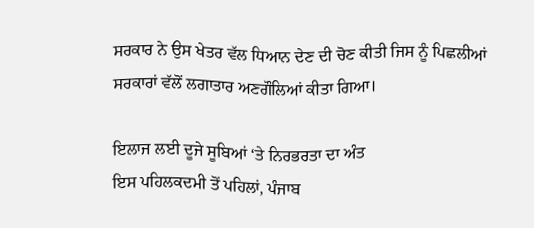ਸਰਕਾਰ ਨੇ ਉਸ ਖੇਤਰ ਵੱਲ ਧਿਆਨ ਦੇਣ ਦੀ ਚੋਣ ਕੀਤੀ ਜਿਸ ਨੂੰ ਪਿਛਲੀਆਂ ਸਰਕਾਰਾਂ ਵੱਲੋਂ ਲਗਾਤਾਰ ਅਣਗੌਲਿਆਂ ਕੀਤਾ ਗਿਆ।

ਇਲਾਜ ਲਈ ਦੂਜੇ ਸੂਬਿਆਂ ‘ਤੇ ਨਿਰਭਰਤਾ ਦਾ ਅੰਤ
ਇਸ ਪਹਿਲਕਦਮੀ ਤੋਂ ਪਹਿਲਾਂ, ਪੰਜਾਬ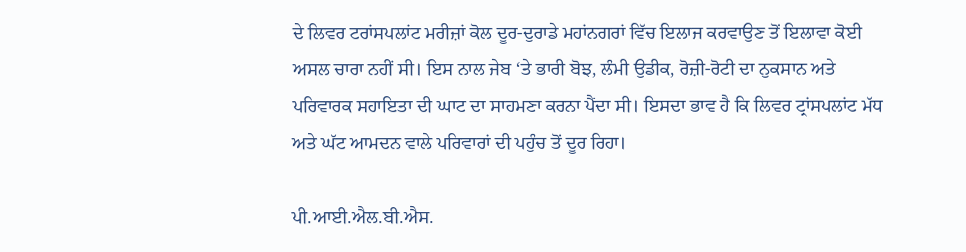ਦੇ ਲਿਵਰ ਟਰਾਂਸਪਲਾਂਟ ਮਰੀਜ਼ਾਂ ਕੋਲ ਦੂਰ-ਦੁਰਾਡੇ ਮਹਾਂਨਗਰਾਂ ਵਿੱਚ ਇਲਾਜ ਕਰਵਾਉਣ ਤੋਂ ਇਲਾਵਾ ਕੋਈ ਅਸਲ ਚਾਰਾ ਨਹੀਂ ਸੀ। ਇਸ ਨਾਲ ਜੇਬ ‘ਤੇ ਭਾਰੀ ਬੋਝ, ਲੰਮੀ ਉਡੀਕ, ਰੋਜ਼ੀ-ਰੋਟੀ ਦਾ ਨੁਕਸਾਨ ਅਤੇ ਪਰਿਵਾਰਕ ਸਹਾਇਤਾ ਦੀ ਘਾਟ ਦਾ ਸਾਹਮਣਾ ਕਰਨਾ ਪੈਂਦਾ ਸੀ। ਇਸਦਾ ਭਾਵ ਹੈ ਕਿ ਲਿਵਰ ਟ੍ਰਾਂਸਪਲਾਂਟ ਮੱਧ ਅਤੇ ਘੱਟ ਆਮਦਨ ਵਾਲੇ ਪਰਿਵਾਰਾਂ ਦੀ ਪਹੁੰਚ ਤੋਂ ਦੂਰ ਰਿਹਾ।

ਪੀ.ਆਈ.ਐਲ.ਬੀ.ਐਸ.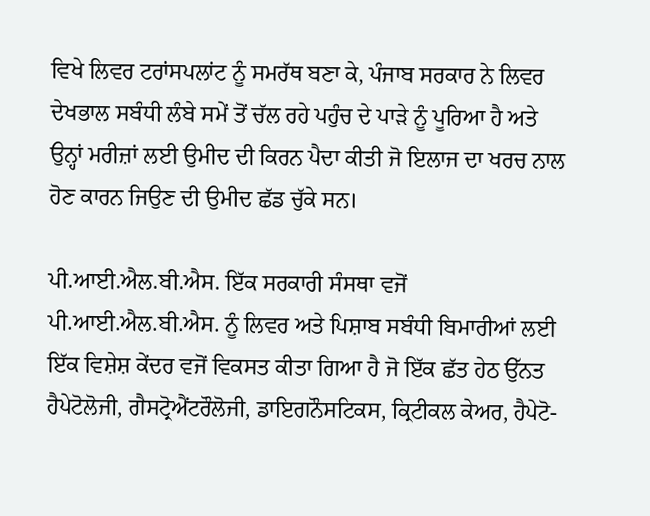ਵਿਖੇ ਲਿਵਰ ਟਰਾਂਸਪਲਾਂਟ ਨੂੰ ਸਮਰੱਥ ਬਣਾ ਕੇ, ਪੰਜਾਬ ਸਰਕਾਰ ਨੇ ਲਿਵਰ ਦੇਖਭਾਲ ਸਬੰਧੀ ਲੰਬੇ ਸਮੇਂ ਤੋਂ ਚੱਲ ਰਹੇ ਪਹੁੰਚ ਦੇ ਪਾੜੇ ਨੂੰ ਪੂਰਿਆ ਹੈ ਅਤੇ ਉਨ੍ਹਾਂ ਮਰੀਜ਼ਾਂ ਲਈ ਉਮੀਦ ਦੀ ਕਿਰਨ ਪੈਦਾ ਕੀਤੀ ਜੋ ਇਲਾਜ ਦਾ ਖਰਚ ਨਾਲ ਹੋਣ ਕਾਰਨ ਜਿਉਣ ਦੀ ਉਮੀਦ ਛੱਡ ਚੁੱਕੇ ਸਨ।

ਪੀ.ਆਈ.ਐਲ.ਬੀ.ਐਸ. ਇੱਕ ਸਰਕਾਰੀ ਸੰਸਥਾ ਵਜੋਂ
ਪੀ.ਆਈ.ਐਲ.ਬੀ.ਐਸ. ਨੂੰ ਲਿਵਰ ਅਤੇ ਪਿਸ਼ਾਬ ਸਬੰਧੀ ਬਿਮਾਰੀਆਂ ਲਈ ਇੱਕ ਵਿਸ਼ੇਸ਼ ਕੇਂਦਰ ਵਜੋਂ ਵਿਕਸਤ ਕੀਤਾ ਗਿਆ ਹੈ ਜੋ ਇੱਕ ਛੱਤ ਹੇਠ ਉੱਨਤ ਹੈਪੇਟੋਲੋਜੀ, ਗੈਸਟ੍ਰੋਐਂਟਰੌਲੋਜੀ, ਡਾਇਗਨੌਸਟਿਕਸ, ਕ੍ਰਿਟੀਕਲ ਕੇਅਰ, ਹੈਪੇਟੋ-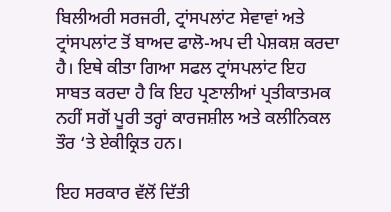ਬਿਲੀਅਰੀ ਸਰਜਰੀ, ਟ੍ਰਾਂਸਪਲਾਂਟ ਸੇਵਾਵਾਂ ਅਤੇ ਟ੍ਰਾਂਸਪਲਾਂਟ ਤੋਂ ਬਾਅਦ ਫਾਲੋ-ਅਪ ਦੀ ਪੇਸ਼ਕਸ਼ ਕਰਦਾ ਹੈ। ਇਥੇ ਕੀਤਾ ਗਿਆ ਸਫਲ ਟ੍ਰਾਂਸਪਲਾਂਟ ਇਹ ਸਾਬਤ ਕਰਦਾ ਹੈ ਕਿ ਇਹ ਪ੍ਰਣਾਲੀਆਂ ਪ੍ਰਤੀਕਾਤਮਕ ਨਹੀਂ ਸਗੋਂ ਪੂਰੀ ਤਰ੍ਹਾਂ ਕਾਰਜਸ਼ੀਲ ਅਤੇ ਕਲੀਨਿਕਲ ਤੌਰ ‘ਤੇ ਏਕੀਕ੍ਰਿਤ ਹਨ।

ਇਹ ਸਰਕਾਰ ਵੱਲੋਂ ਦਿੱਤੀ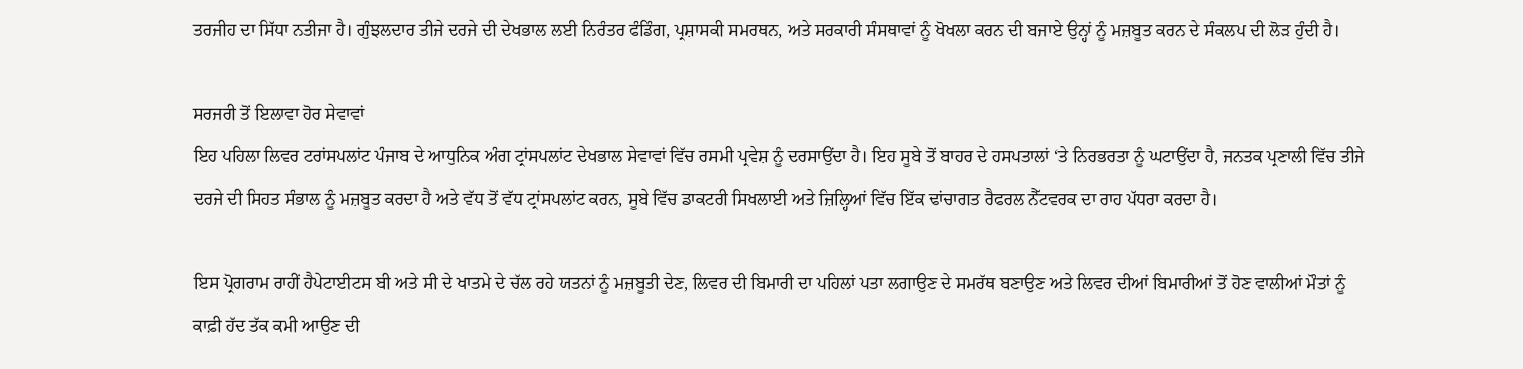ਤਰਜੀਹ ਦਾ ਸਿੱਧਾ ਨਤੀਜਾ ਹੈ। ਗੁੰਝਲਦਾਰ ਤੀਜੇ ਦਰਜੇ ਦੀ ਦੇਖਭਾਲ ਲਈ ਨਿਰੰਤਰ ਫੰਡਿੰਗ, ਪ੍ਰਸ਼ਾਸਕੀ ਸਮਰਥਨ, ਅਤੇ ਸਰਕਾਰੀ ਸੰਸਥਾਵਾਂ ਨੂੰ ਖੋਖਲਾ ਕਰਨ ਦੀ ਬਜਾਏ ਉਨ੍ਹਾਂ ਨੂੰ ਮਜ਼ਬੂਤ ਕਰਨ ਦੇ ਸੰਕਲਪ ਦੀ ਲੋੜ ਹੁੰਦੀ ਹੈ।

ਸਰਜਰੀ ਤੋਂ ਇਲਾਵਾ ਹੋਰ ਸੇਵਾਵਾਂ
ਇਹ ਪਹਿਲਾ ਲਿਵਰ ਟਰਾਂਸਪਲਾਂਟ ਪੰਜਾਬ ਦੇ ਆਧੁਨਿਕ ਅੰਗ ਟ੍ਰਾਂਸਪਲਾਂਟ ਦੇਖਭਾਲ ਸੇਵਾਵਾਂ ਵਿੱਚ ਰਸਮੀ ਪ੍ਰਵੇਸ਼ ਨੂੰ ਦਰਸਾਉਂਦਾ ਹੈ। ਇਹ ਸੂਬੇ ਤੋਂ ਬਾਹਰ ਦੇ ਹਸਪਤਾਲਾਂ ‘ਤੇ ਨਿਰਭਰਤਾ ਨੂੰ ਘਟਾਉਂਦਾ ਹੈ, ਜਨਤਕ ਪ੍ਰਣਾਲੀ ਵਿੱਚ ਤੀਜੇ ਦਰਜੇ ਦੀ ਸਿਹਤ ਸੰਭਾਲ ਨੂੰ ਮਜ਼ਬੂਤ ਕਰਦਾ ਹੈ ਅਤੇ ਵੱਧ ਤੋਂ ਵੱਧ ਟ੍ਰਾਂਸਪਲਾਂਟ ਕਰਨ, ਸੂਬੇ ਵਿੱਚ ਡਾਕਟਰੀ ਸਿਖਲਾਈ ਅਤੇ ਜ਼ਿਲ੍ਹਿਆਂ ਵਿੱਚ ਇੱਕ ਢਾਂਚਾਗਤ ਰੈਫਰਲ ਨੈੱਟਵਰਕ ਦਾ ਰਾਹ ਪੱਧਰਾ ਕਰਦਾ ਹੈ।

ਇਸ ਪ੍ਰੋਗਰਾਮ ਰਾਹੀਂ ਹੈਪੇਟਾਈਟਸ ਬੀ ਅਤੇ ਸੀ ਦੇ ਖਾਤਮੇ ਦੇ ਚੱਲ ਰਹੇ ਯਤਨਾਂ ਨੂੰ ਮਜ਼ਬੂਤੀ ਦੇਣ, ਲਿਵਰ ਦੀ ਬਿਮਾਰੀ ਦਾ ਪਹਿਲਾਂ ਪਤਾ ਲਗਾਉਣ ਦੇ ਸਮਰੱਥ ਬਣਾਉਣ ਅਤੇ ਲਿਵਰ ਦੀਆਂ ਬਿਮਾਰੀਆਂ ਤੋਂ ਹੋਣ ਵਾਲੀਆਂ ਮੌਤਾਂ ਨੂੰ ਕਾਫ਼ੀ ਹੱਦ ਤੱਕ ਕਮੀ ਆਉਣ ਦੀ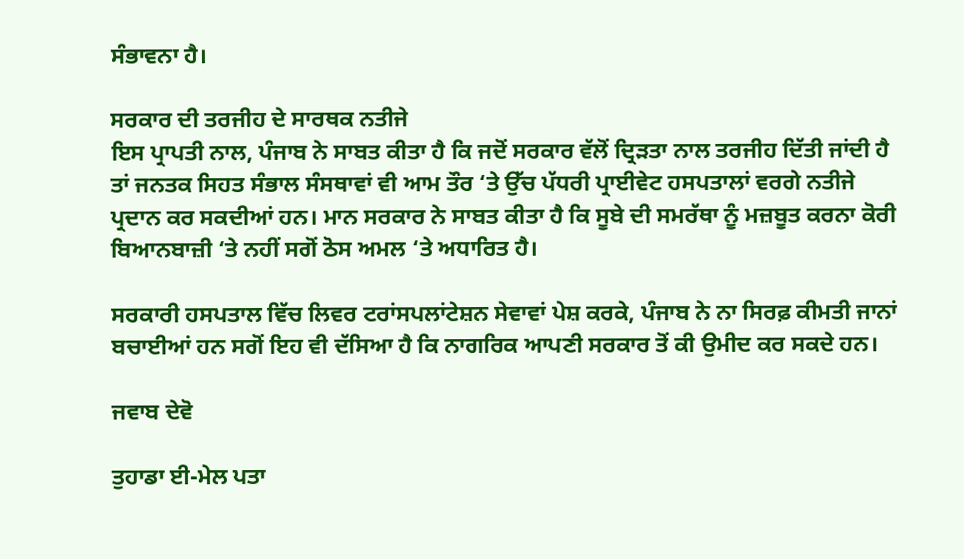ਸੰਭਾਵਨਾ ਹੈ।

ਸਰਕਾਰ ਦੀ ਤਰਜੀਹ ਦੇ ਸਾਰਥਕ ਨਤੀਜੇ
ਇਸ ਪ੍ਰਾਪਤੀ ਨਾਲ, ਪੰਜਾਬ ਨੇ ਸਾਬਤ ਕੀਤਾ ਹੈ ਕਿ ਜਦੋਂ ਸਰਕਾਰ ਵੱਲੋਂ ਦ੍ਰਿੜਤਾ ਨਾਲ ਤਰਜੀਹ ਦਿੱਤੀ ਜਾਂਦੀ ਹੈ ਤਾਂ ਜਨਤਕ ਸਿਹਤ ਸੰਭਾਲ ਸੰਸਥਾਵਾਂ ਵੀ ਆਮ ਤੌਰ ‘ਤੇ ਉੱਚ ਪੱਧਰੀ ਪ੍ਰਾਈਵੇਟ ਹਸਪਤਾਲਾਂ ਵਰਗੇ ਨਤੀਜੇ ਪ੍ਰਦਾਨ ਕਰ ਸਕਦੀਆਂ ਹਨ। ਮਾਨ ਸਰਕਾਰ ਨੇ ਸਾਬਤ ਕੀਤਾ ਹੈ ਕਿ ਸੂਬੇ ਦੀ ਸਮਰੱਥਾ ਨੂੰ ਮਜ਼ਬੂਤ ਕਰਨਾ ਕੋਰੀ ਬਿਆਨਬਾਜ਼ੀ ‘ਤੇ ਨਹੀਂ ਸਗੋਂ ਠੋਸ ਅਮਲ ‘ਤੇ ਅਧਾਰਿਤ ਹੈ।

ਸਰਕਾਰੀ ਹਸਪਤਾਲ ਵਿੱਚ ਲਿਵਰ ਟਰਾਂਸਪਲਾਂਟੇਸ਼ਨ ਸੇਵਾਵਾਂ ਪੇਸ਼ ਕਰਕੇ, ਪੰਜਾਬ ਨੇ ਨਾ ਸਿਰਫ਼ ਕੀਮਤੀ ਜਾਨਾਂ ਬਚਾਈਆਂ ਹਨ ਸਗੋਂ ਇਹ ਵੀ ਦੱਸਿਆ ਹੈ ਕਿ ਨਾਗਰਿਕ ਆਪਣੀ ਸਰਕਾਰ ਤੋਂ ਕੀ ਉਮੀਦ ਕਰ ਸਕਦੇ ਹਨ।

ਜਵਾਬ ਦੇਵੋ

ਤੁਹਾਡਾ ਈ-ਮੇਲ ਪਤਾ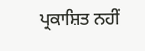ਪ੍ਰਕਾਸ਼ਿਤ ਨਹੀਂ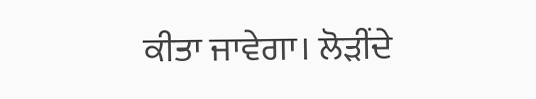ਕੀਤਾ ਜਾਵੇਗਾ। ਲੋੜੀਂਦੇ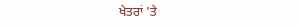ਖੇਤਰਾਂ 'ਤੇ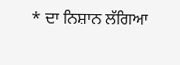* ਦਾ ਨਿਸ਼ਾਨ ਲੱਗਿਆ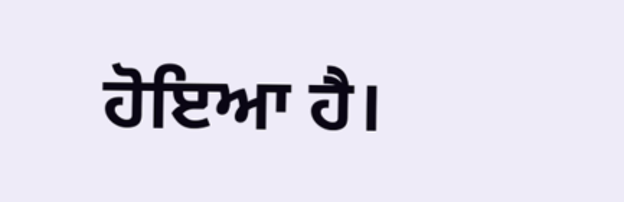ਹੋਇਆ ਹੈ।